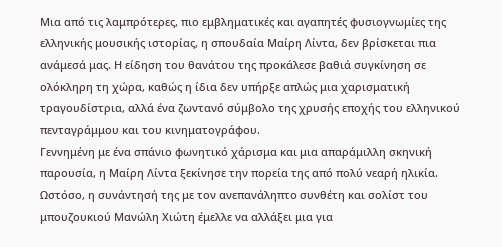Μια από τις λαμπρότερες, πιο εμβληματικές και αγαπητές φυσιογνωμίες της ελληνικής μουσικής ιστορίας, η σπουδαία Μαίρη Λίντα, δεν βρίσκεται πια ανάμεσά μας. Η είδηση του θανάτου της προκάλεσε βαθιά συγκίνηση σε ολόκληρη τη χώρα, καθώς η ίδια δεν υπήρξε απλώς μια χαρισματική τραγουδίστρια, αλλά ένα ζωντανό σύμβολο της χρυσής εποχής του ελληνικού πενταγράμμου και του κινηματογράφου.
Γεννημένη με ένα σπάνιο φωνητικό χάρισμα και μια απαράμιλλη σκηνική παρουσία, η Μαίρη Λίντα ξεκίνησε την πορεία της από πολύ νεαρή ηλικία. Ωστόσο, η συνάντησή της με τον ανεπανάληπτο συνθέτη και σολίστ του μπουζουκιού Μανώλη Χιώτη έμελλε να αλλάξει μια για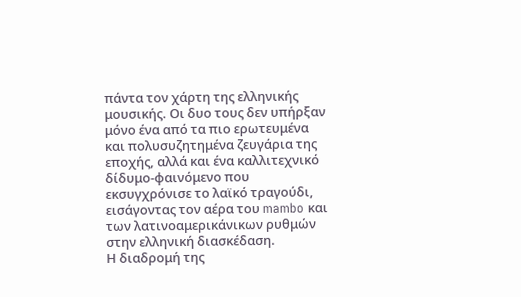πάντα τον χάρτη της ελληνικής μουσικής. Οι δυο τους δεν υπήρξαν μόνο ένα από τα πιο ερωτευμένα και πολυσυζητημένα ζευγάρια της εποχής, αλλά και ένα καλλιτεχνικό δίδυμο-φαινόμενο που εκσυγχρόνισε το λαϊκό τραγούδι, εισάγοντας τον αέρα του mambo και των λατινοαμερικάνικων ρυθμών στην ελληνική διασκέδαση.
Η διαδρομή της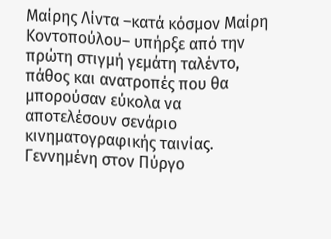Μαίρης Λίντα –κατά κόσμον Μαίρη Κοντοπούλου– υπήρξε από την πρώτη στιγμή γεμάτη ταλέντο, πάθος και ανατροπές που θα μπορούσαν εύκολα να αποτελέσουν σενάριο κινηματογραφικής ταινίας. Γεννημένη στον Πύργο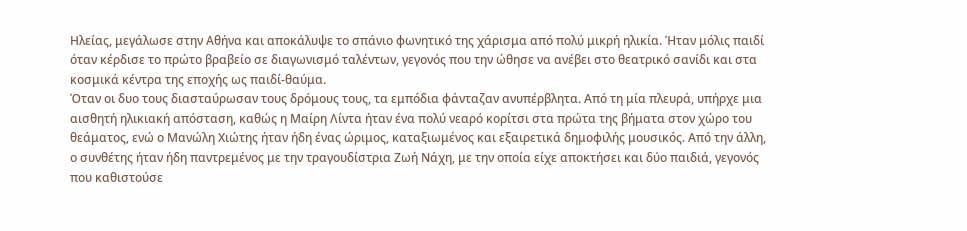Ηλείας, μεγάλωσε στην Αθήνα και αποκάλυψε το σπάνιο φωνητικό της χάρισμα από πολύ μικρή ηλικία. Ήταν μόλις παιδί όταν κέρδισε το πρώτο βραβείο σε διαγωνισμό ταλέντων, γεγονός που την ώθησε να ανέβει στο θεατρικό σανίδι και στα κοσμικά κέντρα της εποχής ως παιδί-θαύμα.
Όταν οι δυο τους διασταύρωσαν τους δρόμους τους, τα εμπόδια φάνταζαν ανυπέρβλητα. Από τη μία πλευρά, υπήρχε μια αισθητή ηλικιακή απόσταση, καθώς η Μαίρη Λίντα ήταν ένα πολύ νεαρό κορίτσι στα πρώτα της βήματα στον χώρο του θεάματος, ενώ ο Μανώλη Χιώτης ήταν ήδη ένας ώριμος, καταξιωμένος και εξαιρετικά δημοφιλής μουσικός. Από την άλλη, ο συνθέτης ήταν ήδη παντρεμένος με την τραγουδίστρια Ζωή Νάχη, με την οποία είχε αποκτήσει και δύο παιδιά, γεγονός που καθιστούσε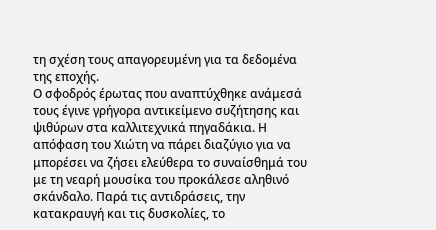τη σχέση τους απαγορευμένη για τα δεδομένα της εποχής.
Ο σφοδρός έρωτας που αναπτύχθηκε ανάμεσά τους έγινε γρήγορα αντικείμενο συζήτησης και ψιθύρων στα καλλιτεχνικά πηγαδάκια. Η απόφαση του Χιώτη να πάρει διαζύγιο για να μπορέσει να ζήσει ελεύθερα το συναίσθημά του με τη νεαρή μουσίκα του προκάλεσε αληθινό σκάνδαλο. Παρά τις αντιδράσεις, την κατακραυγή και τις δυσκολίες, το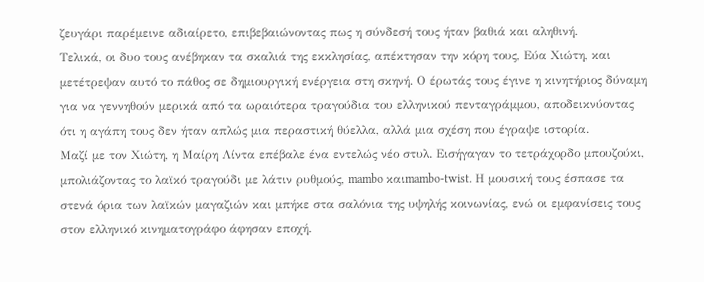ζευγάρι παρέμεινε αδιαίρετο, επιβεβαιώνοντας πως η σύνδεσή τους ήταν βαθιά και αληθινή.
Τελικά, οι δυο τους ανέβηκαν τα σκαλιά της εκκλησίας, απέκτησαν την κόρη τους, Εύα Χιώτη, και μετέτρεψαν αυτό το πάθος σε δημιουργική ενέργεια στη σκηνή. Ο έρωτάς τους έγινε η κινητήριος δύναμη για να γεννηθούν μερικά από τα ωραιότερα τραγούδια του ελληνικού πενταγράμμου, αποδεικνύοντας ότι η αγάπη τους δεν ήταν απλώς μια περαστική θύελλα, αλλά μια σχέση που έγραψε ιστορία.
Μαζί με τον Χιώτη, η Μαίρη Λίντα επέβαλε ένα εντελώς νέο στυλ. Εισήγαγαν το τετράχορδο μπουζούκι, μπολιάζοντας το λαϊκό τραγούδι με λάτιν ρυθμούς, mambo καιmambo-twist. Η μουσική τους έσπασε τα στενά όρια των λαϊκών μαγαζιών και μπήκε στα σαλόνια της υψηλής κοινωνίας, ενώ οι εμφανίσεις τους στον ελληνικό κινηματογράφο άφησαν εποχή.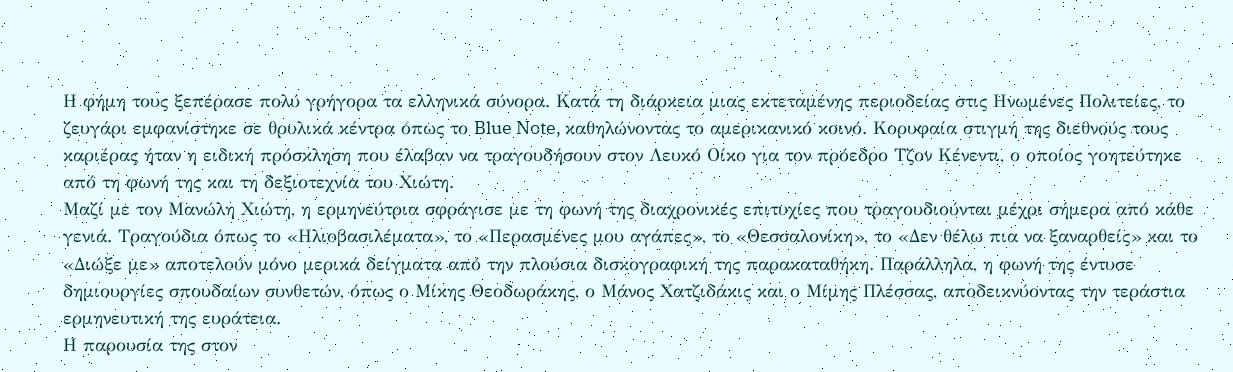Η φήμη τους ξεπέρασε πολύ γρήγορα τα ελληνικά σύνορα. Κατά τη διάρκεια μιας εκτεταμένης περιοδείας στις Ηνωμένες Πολιτείες, το ζευγάρι εμφανίστηκε σε θρυλικά κέντρα όπως το Blue Note, καθηλώνοντας το αμερικανικό κοινό. Κορυφαία στιγμή της διεθνούς τους καριέρας ήταν η ειδική πρόσκληση που έλαβαν να τραγουδήσουν στον Λευκό Οίκο για τον πρόεδρο Τζον Κένεντι, ο οποίος γοητεύτηκε από τη φωνή της και τη δεξιοτεχνία του Χιώτη.
Μαζί με τον Μανώλη Χιώτη, η ερμηνεύτρια σφράγισε με τη φωνή της διαχρονικές επιτυχίες που τραγουδιούνται μέχρι σήμερα από κάθε γενιά. Τραγούδια όπως το «Ηλιοβασιλέματα», το «Περασμένες μου αγάπες», το «Θεσσαλονίκη», το «Δεν θέλω πια να ξαναρθείς» και το «Διώξε με» αποτελούν μόνο μερικά δείγματα από την πλούσια δισκογραφική της παρακαταθήκη. Παράλληλα, η φωνή της έντυσε δημιουργίες σπουδαίων συνθετών, όπως ο Μίκης Θεοδωράκης, ο Μάνος Χατζιδάκις και ο Μίμης Πλέσσας, αποδεικνύοντας την τεράστια ερμηνευτική της ευράτεια.
Η παρουσία της στον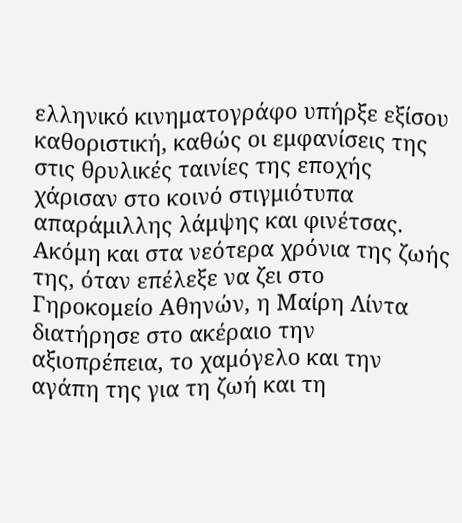ελληνικό κινηματογράφο υπήρξε εξίσου καθοριστική, καθώς οι εμφανίσεις της στις θρυλικές ταινίες της εποχής χάρισαν στο κοινό στιγμιότυπα απαράμιλλης λάμψης και φινέτσας. Ακόμη και στα νεότερα χρόνια της ζωής της, όταν επέλεξε να ζει στο Γηροκομείο Αθηνών, η Μαίρη Λίντα διατήρησε στο ακέραιο την αξιοπρέπεια, το χαμόγελο και την αγάπη της για τη ζωή και τη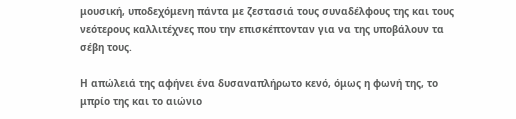μουσική, υποδεχόμενη πάντα με ζεστασιά τους συναδέλφους της και τους νεότερους καλλιτέχνες που την επισκέπτονταν για να της υποβάλουν τα σέβη τους.

Η απώλειά της αφήνει ένα δυσαναπλήρωτο κενό, όμως η φωνή της, το μπρίο της και το αιώνιο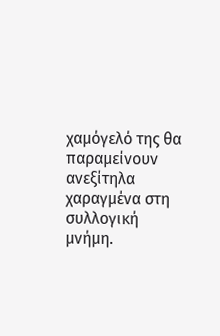χαμόγελό της θα παραμείνουν ανεξίτηλα χαραγμένα στη συλλογική μνήμη.